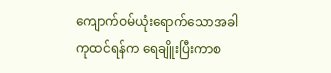ကျောက်ဝမ်ယုံးရောက်သောအခါ
ကုထင်ရန်က ရေချိူးပြီးကာစ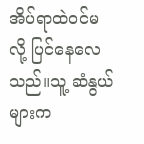အိပ်ရာထဲဝင်မလို့ ပြင်နေလေသည်။သူ့ ဆံနွယ်များက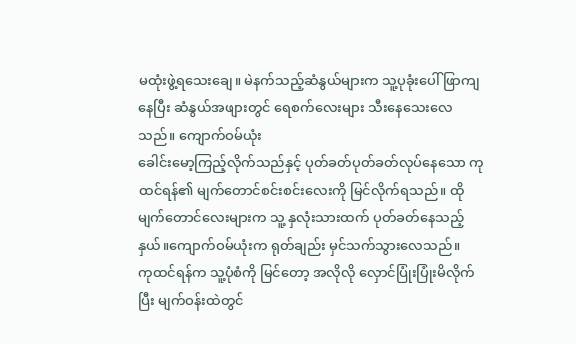မထုံးဖွဲ့ရသေးချေ။ မဲနက်သည့်ဆံနွယ်များက သူ့ပုခုံးပေါ် ဖြာကျနေပြီး ဆံနွယ်အဖျားတွင် ရေစက်လေးများ သီးနေသေးလေသည်။ ကျောက်ဝမ်ယုံး
ခေါင်းမော့ကြည့်လိုက်သည်နှင့် ပုတ်ခတ်ပုတ်ခတ်လုပ်နေသော ကုထင်ရန်၏ မျက်တောင်စင်းစင်းလေးကို မြင်လိုက်ရသည်။ ထိုမျက်တောင်လေးများက သူ့ နှလုံးသားထက် ပုတ်ခတ်နေသည့်နှယ်။ကျောက်ဝမ်ယုံးက ရုတ်ချည်း မှင်သက်သွားလေသည်။
ကုထင်ရန်က သူ့ပုံစံကို မြင်တော့ အလိုလို လှောင်ပြုံးပြုံးမိလိုက်ပြီး မျက်ဝန်းထဲတွင်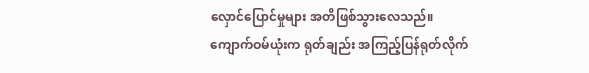လှောင်ပြောင်မှုများ အတိဖြစ်သွားလေသည်။
ကျောက်ဝမ်ယုံးက ရုတ်ချည်း အကြည့်ပြန်ရုတ်လိုက်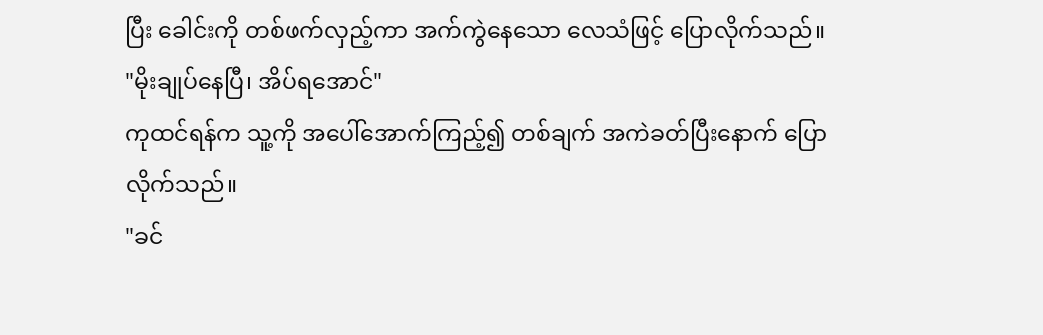ပြီး ခေါင်းကို တစ်ဖက်လှည့်ကာ အက်ကွဲနေသော လေသံဖြင့် ပြောလိုက်သည်။
"မိုးချုပ်နေပြီ၊ အိပ်ရအောင်"
ကုထင်ရန်က သူ့ကို အပေါ်အောက်ကြည့်၍ တစ်ချက် အကဲခတ်ပြီးနောက် ပြောလိုက်သည်။
"ခင်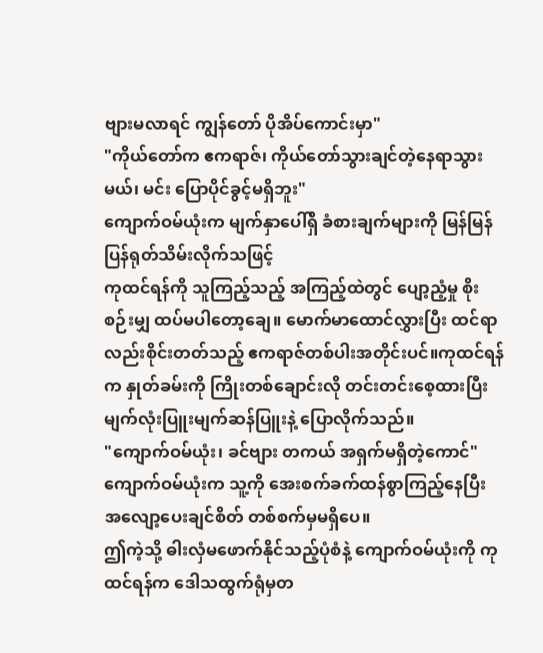ဗျားမလာရင် ကျွန်တော် ပိုအိပ်ကောင်းမှာ"
"ကိုယ်တော်က ဧကရာဇ်၊ ကိုယ်တော်သွားချင်တဲ့နေရာသွားမယ်၊ မင်း ပြောပိုင်ခွင့်မရှိဘူး"
ကျောက်ဝမ်ယုံးက မျက်နှာပေါ်ရှိ ခံစားချက်များကို မြန်မြန် ပြန်ရုတ်သိမ်းလိုက်သဖြင့်
ကုထင်ရန်ကို သူကြည့်သည့် အကြည့်ထဲတွင် ပျော့ညံ့မှု စိုးစဉ်းမျှ ထပ်မပါတော့ချေ။ မောက်မာထောင်လွှားပြီး ထင်ရာလည်းစိုင်းတတ်သည့် ဧကရာဇ်တစ်ပါးအတိုင်းပင်။ကုထင်ရန်က နှုတ်ခမ်းကို ကြိုးတစ်ချောင်းလို တင်းတင်းစေ့ထားပြီး မျက်လုံးပြူးမျက်ဆန်ပြူးနဲ့ ပြောလိုက်သည်။
"ကျောက်ဝမ်ယုံး၊ ခင်ဗျား တကယ် အရှက်မရှိတဲ့ကောင်"
ကျောက်ဝမ်ယုံးက သူ့ကို အေးစက်ခက်ထန်စွာကြည့်နေပြီး အလျော့ပေးချင်စိတ် တစ်စက်မှမရှိပေ။
ဤကဲ့သို့ ဓါးလှံမဖောက်နိုင်သည့်ပုံစံနဲ့ ကျောက်ဝမ်ယုံးကို ကုထင်ရန်က ဒေါသထွက်ရုံမှတ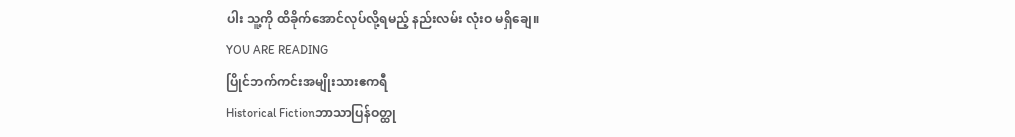ပါး သူ့ကို ထိခိုက်အောင်လုပ်လို့ရမည့် နည်းလမ်း လုံးဝ မရှိချေ။
YOU ARE READING
ပြိုင်ဘက်ကင်းအမျိုးသားဧကရီ
Historical Fictionဘာသာပြန်ဝတ္ထု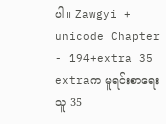ပါ။ Zawgyi + unicode Chapter - 194+extra 35 extraက မူရင်းစာရေးသူ 35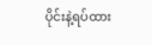ပိုင်းနဲ့ရပ်ထား